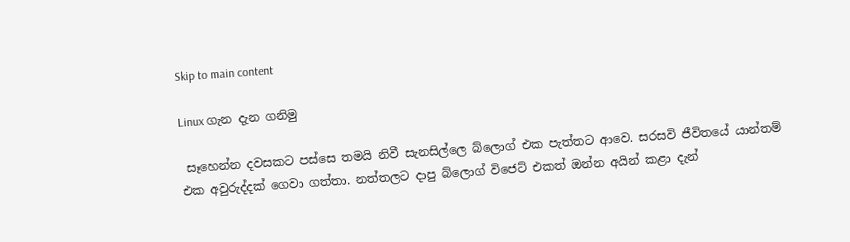Skip to main content

Linux ගැන දැන ගනිමු

 සෑහෙන්න දවසකට පස්සෙ තමයි නිවී සැනසිල්ලෙ බ්ලොග් එක පැත්තට ආවෙ. සරසවි ජීවිතයේ යාන්තම් එක අවුරුද්දක් ගෙවා ගත්තා. නත්තලට දාපු බ්ලොග් විජෙට් එකත් ඔන්න අයින් කළා දැන්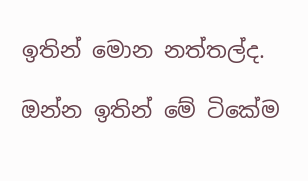ඉතින් මොන නත්තල්ද.

ඔන්න ඉතින් මේ ටිකේම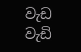වැඩ වැඩි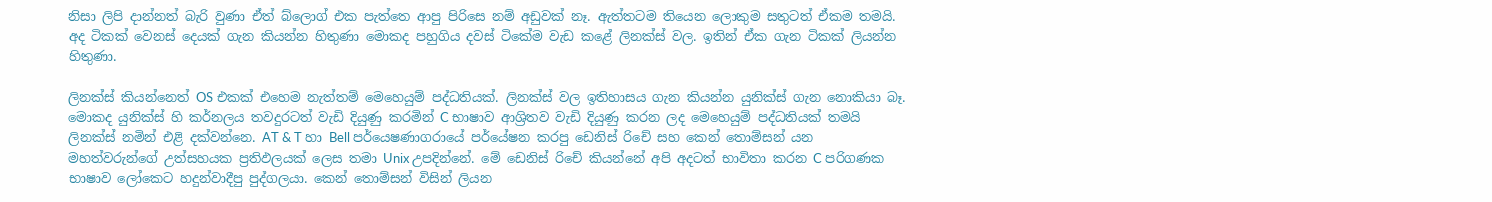නිසා ලිපි දාන්නත් බැරි වුණා ඒත් බ්ලොග් එක පැත්තෙ ආපු පිරිසෙ නම් අඩුවක් නෑ. ඇත්තටම තියෙන ලොකුම සතුටත් ඒකම තමයි. අද ටිකක් වෙනස් දෙයක් ගැන කියන්න හිතුණා මොකද පහුගිය දවස් ටිකේම වැඩ කළේ ලිනක්ස් වල. ඉතින් ඒක ගැන ටිකක් ලියන්න හිතුණා.

ලිනක්ස් කියන්නෙත් OS එකක් එහෙම නැත්තම් මෙහෙයුම් පද්ධතියක්. ලිනක්ස් වල ඉතිහාසය ගැන කියන්න යුනික්ස් ගැන නොකියා බෑ. මොකද යුනික්ස් හි කර්නලය තවදුරටත් වැඩි දියුණු කරමින් C භාෂාව ආශ්‍රිතව වැඩි දියුණු කරන ලද මෙහෙයුම් පද්ධතියක් තමයි ලිනක්ස් නමින් එළි දක්වන්නෙ. AT & T හා Bell පර්යෙෂණාගරායේ පර්යේෂන කරපු ඩෙනිස් රිචේ සහ කෙන් තොම්සන් යන මහත්වරුන්ගේ උත්සහයක ප්‍රතිඵලයක් ලෙස තමා Unix උපදින්නේ. මේ ඩෙනිස් රිචේ කියන්නේ අපි අදටත් භාවිතා කරන C පරිගණක භාෂාව ලෝකෙට හදුන්වාදීපු පුද්ගලයා. කෙන් තොම්සන් විසින් ලියන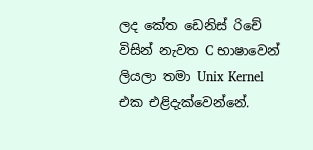ලද කේත ඩෙනිස් රිචේ විසින් නැවත C භාෂාවෙන් ලියලා තමා Unix Kernel එක එළිදැක්වෙන්නේ.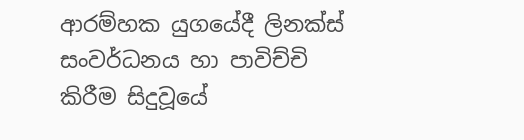ආරම්හක යුගයේදී ලිනක්ස් සංවර්ධනය හා පාවිච්චි කිරීම සිදුවූයේ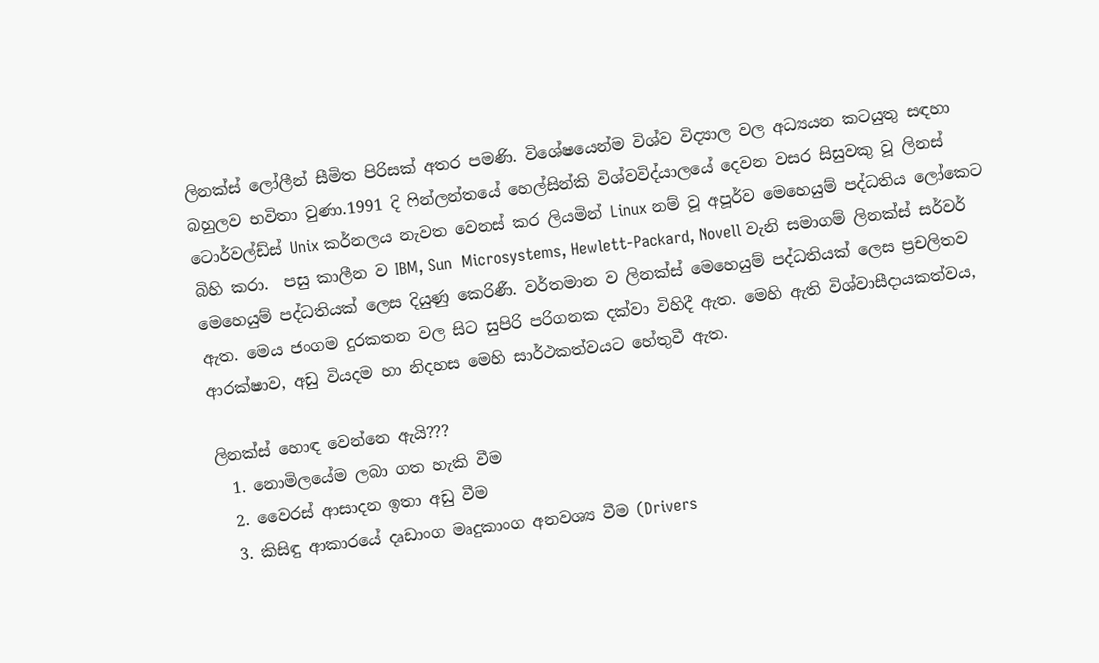ලිනක්ස් ලෝලීන් සීමිත පිරිසක් අතර පමණි. විශේෂයෙන්ම විශ්ව විද්‍යාල වල අධ්‍යයන කටයුතු සඳහා බහුලව භවිතා වුණා.1991 දි ෆින්ලන්තයේ හෙල්සින්කි විශ්වවිද්යාලයේ දෙවන වසර සිසුවකු වූ ලිනස් ටොර්වල්ඩ්ස් Unix කර්නලය නැවත වෙනස් කර ලියමින් Linux නම් වූ අපූර්ව මෙහෙයුම් පද්ධතිය ලෝකෙට බිහි කරා.  පසු කාලීන ව IBM, Sun  Microsystems, Hewlett-Packard, Novell වැනි සමාගම් ලිනක්ස් සර්වර් මෙහෙයුම් පද්ධතියක් ලෙස දියුණු කෙරිණී. වර්තමාන ව ලිනක්ස් මෙහෙයුම් පද්ධතියක් ලෙස ප්‍රචලිතව ඇත. මෙය ජංගම දුරකතන වල සිට සුපිරි පරිගනක දක්වා විහිදී ඇත. මෙහි ඇති විශ්වාසීදායකත්වය, ආරක්ෂාව, අඩු වියදම හා නිදහස මෙහි සාර්ථකත්වයට හේතුවී ඇත.

ලිනක්ස් හොඳ වෙන්නෙ ඇයි???
  1. නොමිලයේම ලබා ගත හැකි වීම
  2. වෛරස් ආසාදන ඉතා අඩු වීම
  3. කිසිඳු ආකාරයේ දෘඩාංග මෘදුකාංග අනවශ්‍ය වීම (Drivers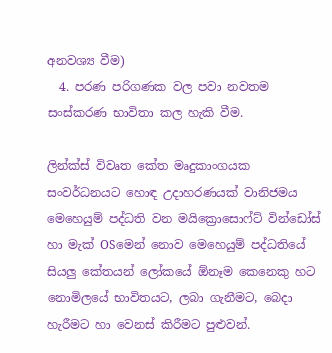අනවශ්‍ය වීම)
  4. පරණ පරිගණක වල පවා නවතම සංස්කරණ භාවිතා කල හැකි වීම.

ලින්ක්ස් විවෘත කේත මෘදුකාංගයක සංවර්ධනයට හොඳ උදාහරණයක් වානිජමය මෙහෙයුම් පද්ධති වන මයික්‍රොසොෆ්ට් වින්ඩෝස් හා මැක් OSමෙන් නොව මෙහෙයුම් පද්ධතියේ සියලු කේතයන් ලෝකයේ ඕනෑම කෙනෙකු හට නොමිලයේ භාවිතයට, ලබා ගැනීමට, බෙදා හැරීමට හා වෙනස් කිරීමට පුළුවන්.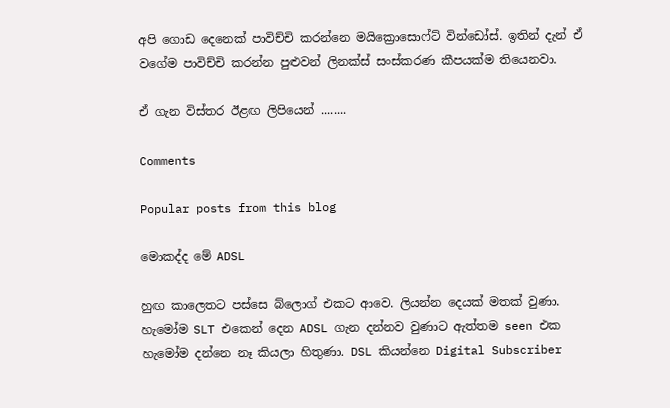අපි ගොඩ දෙනෙක් පාවිච්චි කරන්නෙ මයික්‍රොසොෆ්ට් වින්ඩෝස්. ඉතින් දැන් ඒ වගේම පාවිච්චි කරන්න පුළුවන් ලිනක්ස් සංස්කරණ කීපයක්ම තියෙනවා.

ඒ ගැන විස්තර ඊළඟ ලිපියෙන් ........

Comments

Popular posts from this blog

මොකද්ද මේ ADSL

හුඟ කාලෙතට පස්සෙ බ්ලොග් එකට ආවෙ. ලියන්න දෙයක් මතක් වුණා. හැමෝම SLT එකෙන් දෙන ADSL ගැන දන්නව වුණාට ඇත්තම seen එක හැමෝම දන්නෙ නෑ කියලා හිතුණා. DSL කියන්නෙ Digital Subscriber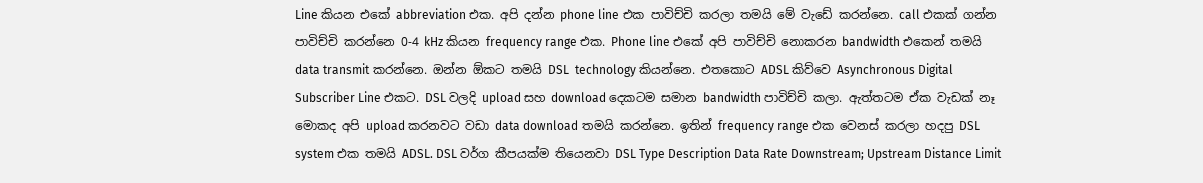Line කියන එකේ abbreviation එක. අපි දන්න phone line එක පාවිච්චි කරලා තමයි මේ වැඩේ කරන්නෙ. call එකක් ගන්න පාවිච්චි කරන්නෙ 0-4 kHz කියන frequency range එක. Phone line එකේ අපි පාවිච්චි නොකරන bandwidth එකෙන් තමයි data transmit කරන්නෙ. ඔන්න ඕකට තමයි DSL  technology කියන්නෙ. එතකොට ADSL කිව්වෙ Asynchronous Digital Subscriber Line එකට. DSL වලදි upload සහ download දෙකටම සමාන bandwidth පාවිච්චි කලා. ඇත්තටම ඒක වැඩක් නෑ මොකද අපි upload කරනවට වඩා data download තමයි කරන්නෙ. ඉතින් frequency range එක වෙනස් කරලා හදපු DSL system එක තමයි ADSL. DSL වර්ග කීපයක්ම තියෙනවා DSL Type Description Data Rate Downstream; Upstream Distance Limit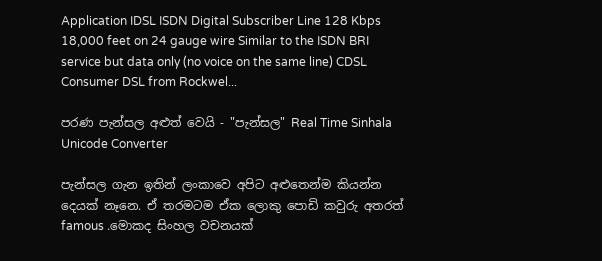Application IDSL ISDN Digital Subscriber Line 128 Kbps 18,000 feet on 24 gauge wire Similar to the ISDN BRI service but data only (no voice on the same line) CDSL Consumer DSL from Rockwel...

පරණ පැන්සල අළුත් වෙයි - "පැන්සල" Real Time Sinhala Unicode Converter

පැන්සල ගැන ඉතින් ලංකාවෙ අපිට අළුතෙන්ම කියන්න දෙයක් නෑනෙ. ඒ තරමටම ඒක ලොකු පොඩි කවුරු අතරත් famous .මොකද සිංහල වචනයක්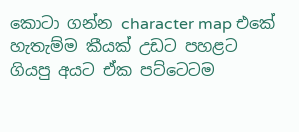කොටා ගන්න character map එකේ හැතැම්ම කීයක් උඩට පහළට ගියපු අයට ඒක පට්ටෙටම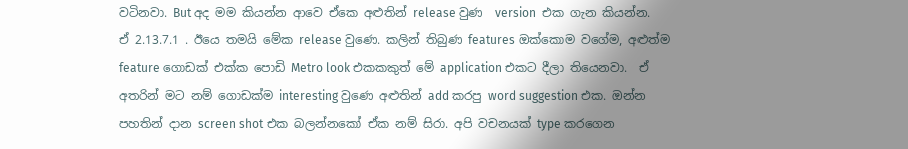වටිනවා. But අද මම කියන්න ආවෙ ඒකෙ අළුතින් release වුණ  version  එක ගැන කියන්න.  ඒ 2.13.7.1 . ඊයෙ තමයි මේක release වුණෙ. කලින් තිබුණ features ඔක්කොම වගේම, අළුත්ම feature ගොඩක් එක්ක පොඩි Metro look එකකකුත් මේ application එකට දීලා තියෙනවා.  ඒ අතරින් මට නම් ගොඩක්ම interesting වුණෙ අළුතින් add කරපු word suggestion එක. ඔන්න පහතින් දාන screen shot එක බලන්නකෝ ඒක නම් සිරා. අපි වචනයක් type කරගෙන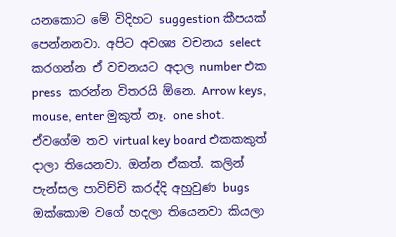යනකොට මේ විදිහට suggestion කීපයක් පෙන්නනවා. අපිට අවශ්‍ය වචනය select කරගන්න ඒ වචනයට අදාල number එක press  කරන්න විතරයි ඕනෙ. Arrow keys, mouse, enter මුකුත් නෑ. one shot. ඒවගේම තව virtual key board එකකකුත් දාලා තියෙනවා. ඔන්න ඒකත්. කලින් පැන්සල පාවිච්චි කරද්දි අහුවුණ bugs ඔක්කොම වගේ හදලා තියෙනවා කියලා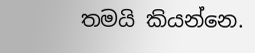තමයි කියන්නෙ.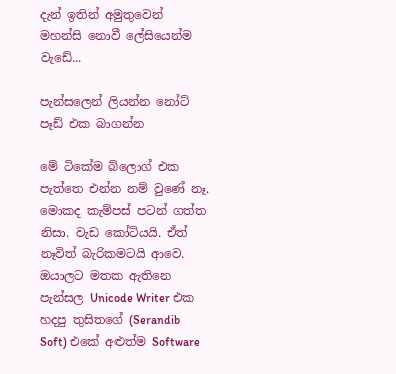දැන් ඉතින් අමුතුවෙන් මහන්සි නොවී ලේසියෙන්ම වැඩේ...

පැන්සලෙන් ලියන්න නෝට් පෑඩ් එක බාගන්න

මේ ටිකේම බ්ලොග් එක පැත්තෙ එන්න නම් වුණේ නෑ. මොකද කැම්පස් පටන් ගත්ත නිසා. වැඩ කෝටියයි. ඒත් නෑවිත් බැරිකමටයි ආවෙ. ඔයාලට මතක ඇතිනෙ පැන්සල Unicode Writer එක හදපු තුසිතගේ (Serandib Soft) එකේ අළුත්ම Software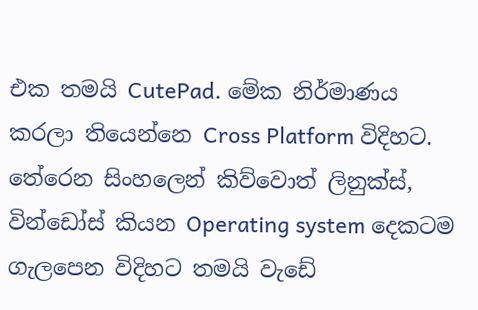එක තමයි CutePad. මේක නිර්මාණය කරලා තියෙන්නෙ Cross Platform විදිහට. තේරෙන සිංහලෙන් කිව්වොත් ලිනුක්ස්, වින්ඩෝස් කියන Operating system දෙකටම ගැලපෙන විදිහට තමයි වැඩේ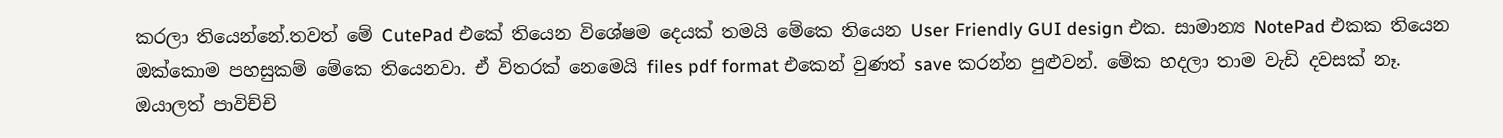කරලා තියෙන්නේ.තවත් මේ CutePad එකේ තියෙන විශේෂම දෙයක් තමයි මේකෙ තියෙන User Friendly GUI design එක. සාමාන්‍ය NotePad එකක තියෙන ඔක්කොම පහසුකම් මේකෙ තියෙනවා. ඒ විතරක් නෙමෙයි files pdf format එකෙන් වුණත් save කරන්න පුළුවන්. මේක හදලා තාම වැඩි දවසක් නෑ. ඔයාලත් පාවිච්චි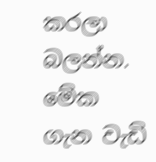කරලා බලන්න. මේක ගැන වැඩි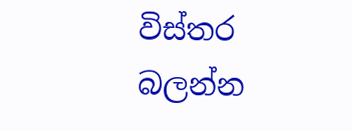විස්තර බලන්න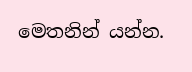මෙතනින් යන්න.